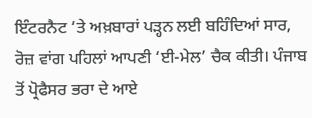ਇੰਟਰਨੈਟ ‘ਤੇ ਅਖ਼ਬਾਰਾਂ ਪੜ੍ਹਨ ਲਈ ਬਹਿੰਦਿਆਂ ਸਾਰ, ਰੋਜ਼ ਵਾਂਗ ਪਹਿਲਾਂ ਆਪਣੀ ‘ਈ-ਮੇਲ’ ਚੈਕ ਕੀਤੀ। ਪੰਜਾਬ ਤੋਂ ਪ੍ਰੋਫੈਸਰ ਭਰਾ ਦੇ ਆਏ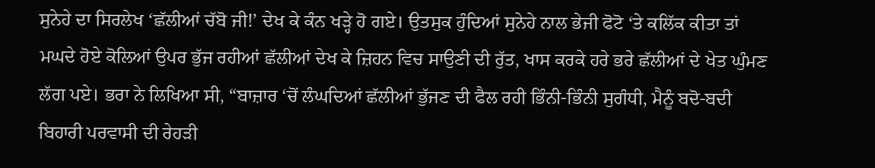ਸੁਨੇਹੇ ਦਾ ਸਿਰਲੇਖ ‘ਛੱਲੀਆਂ ਚੱਬੋ ਜੀ!’ ਦੇਖ ਕੇ ਕੰਨ ਖੜ੍ਹੇ ਹੋ ਗਏ। ਉਤਸੁਕ ਹੁੰਦਿਆਂ ਸੁਨੇਹੇ ਨਾਲ ਭੇਜੀ ਫੋਟੋ ‘ਤੇ ਕਲਿੱਕ ਕੀਤਾ ਤਾਂ ਮਘਦੇ ਹੋਏ ਕੋਲਿਆਂ ਉਪਰ ਭੁੱਜ ਰਹੀਆਂ ਛੱਲੀਆਂ ਦੇਖ ਕੇ ਜ਼ਿਹਨ ਵਿਚ ਸਾਉਣੀ ਦੀ ਰੁੱਤ, ਖਾਸ ਕਰਕੇ ਹਰੇ ਭਰੇ ਛੱਲੀਆਂ ਦੇ ਖੇਤ ਘੁੰਮਣ ਲੱਗ ਪਏ। ਭਰਾ ਨੇ ਲਿਖਿਆ ਸੀ, “ਬਾਜ਼ਾਰ ‘ਚੋਂ ਲੰਘਦਿਆਂ ਛੱਲੀਆਂ ਭੁੱਜਣ ਦੀ ਫੈਲ ਰਹੀ ਭਿੰਨੀ-ਭਿੰਨੀ ਸੁਗੰਧੀ, ਮੈਨੂੰ ਬਦੋ-ਬਦੀ ਬਿਹਾਰੀ ਪਰਵਾਸੀ ਦੀ ਰੇਹੜੀ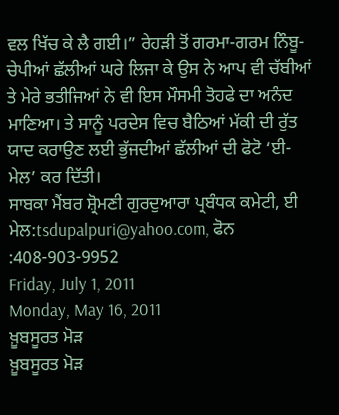ਵਲ ਖਿੱਚ ਕੇ ਲੈ ਗਈ।” ਰੇਹੜੀ ਤੋਂ ਗਰਮਾ-ਗਰਮ ਨਿੰਬੂ-ਚੇਪੀਆਂ ਛੱਲੀਆਂ ਘਰੇ ਲਿਜਾ ਕੇ ਉਸ ਨੇ ਆਪ ਵੀ ਚੱਬੀਆਂ ਤੇ ਮੇਰੇ ਭਤੀਜਿਆਂ ਨੇ ਵੀ ਇਸ ਮੌਸਮੀ ਤੋਹਫੇ ਦਾ ਅਨੰਦ ਮਾਣਿਆ। ਤੇ ਸਾਨੂੰ ਪਰਦੇਸ ਵਿਚ ਬੈਠਿਆਂ ਮੱਕੀ ਦੀ ਰੁੱਤ ਯਾਦ ਕਰਾਉਣ ਲਈ ਭੁੱਜਦੀਆਂ ਛੱਲੀਆਂ ਦੀ ਫੋਟੋ ‘ਈ-ਮੇਲ’ ਕਰ ਦਿੱਤੀ।
ਸਾਬਕਾ ਮੈਂਬਰ ਸ਼੍ਰੋਮਣੀ ਗੁਰਦੁਆਰਾ ਪ੍ਰਬੰਧਕ ਕਮੇਟੀ, ਈ ਮੇਲ:tsdupalpuri@yahoo.com, ਫੋਨ :408-903-9952
Friday, July 1, 2011
Monday, May 16, 2011
ਖ਼ੂਬਸੂਰਤ ਮੋੜ
ਖ਼ੂਬਸੂਰਤ ਮੋੜ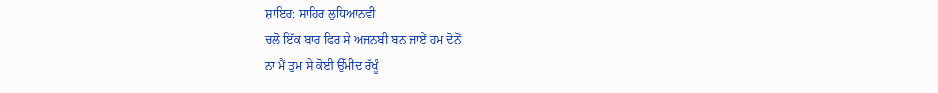ਸ਼ਾਇਰ: ਸਾਹਿਰ ਲੁਧਿਆਨਵੀ
ਚਲੋ ਇੱਕ ਬਾਰ ਫਿਰ ਸੇ ਅਜਨਬੀ ਬਨ ਜਾਏਂ ਹਮ ਦੋਨੋਂ
ਨਾ ਮੈਂ ਤੁਮ ਸੇ ਕੋਈ ਉੱਮੀਦ ਰੱਖੂੰ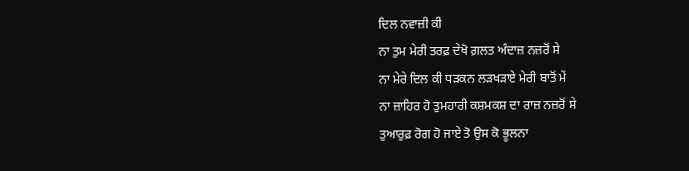ਦਿਲ ਨਵਾਜ਼ੀ ਕੀ
ਨਾ ਤੁਮ ਮੇਰੀ ਤਰਫ਼ ਦੇਖੋ ਗ਼ਲਤ ਅੰਦਾਜ਼ ਨਜ਼ਰੋਂ ਸੇ
ਨਾ ਮੇਰੇ ਦਿਲ ਕੀ ਧੜਕਨ ਲੜਖੜਾਏ ਮੇਰੀ ਬਾਤੋਂ ਮੇਂ
ਨਾ ਜ਼ਾਹਿਰ ਹੋ ਤੁਮਹਾਰੀ ਕਸ਼ਮਕਸ਼ ਦਾ ਰਾਜ਼ ਨਜ਼ਰੋਂ ਸੇ
ਤੁਆਰੁਫ਼ ਰੋਗ ਹੋ ਜਾਏ ਤੋ ਉਸ ਕੋ ਭੂਲਨਾ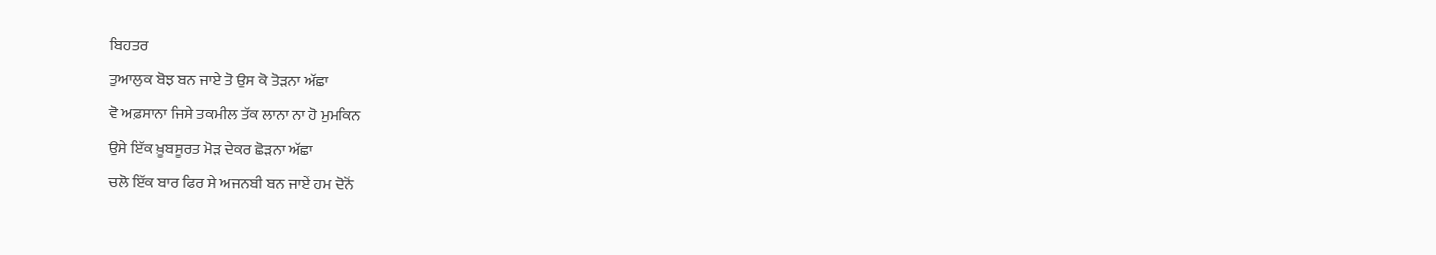ਬਿਹਤਰ
ਤੁਆਲੁਕ ਬੋਝ ਬਨ ਜਾਏ ਤੋ ਉਸ ਕੋ ਤੋੜਨਾ ਅੱਛਾ
ਵੋ ਅਫ਼ਸਾਨਾ ਜਿਸੇ ਤਕਮੀਲ ਤੱਕ ਲਾਨਾ ਨਾ ਹੋ ਮੁਮਕਿਨ
ਉਸੇ ਇੱਕ ਖ਼ੂਬਸੂਰਤ ਮੋੜ ਦੇਕਰ ਛੋੜਨਾ ਅੱਛਾ
ਚਲੋ ਇੱਕ ਬਾਰ ਫਿਰ ਸੇ ਅਜਨਬੀ ਬਨ ਜਾਏਂ ਹਮ ਦੋਨੋਂ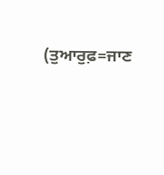(ਤੁਆਰੁਫ਼=ਜਾਣ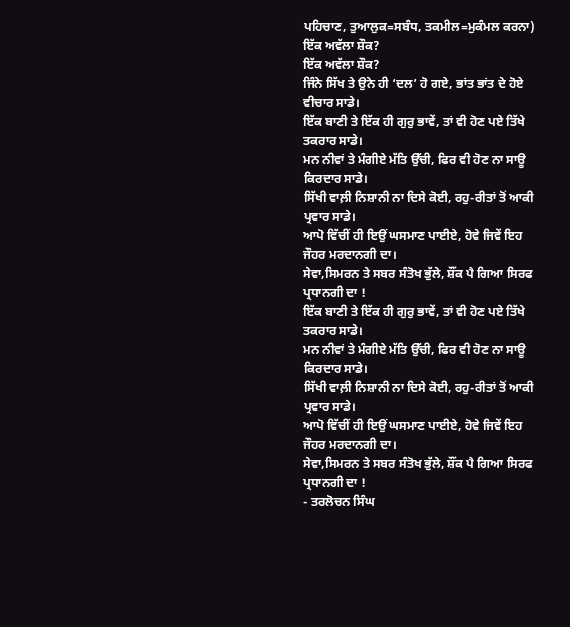ਪਹਿਚਾਣ, ਤੁਆਲੁਕ=ਸਬੰਧ, ਤਕਮੀਲ=ਮੁਕੰਮਲ ਕਰਨਾ)
ਇੱਕ ਅਵੱਲਾ ਸ਼ੌਕ?
ਇੱਕ ਅਵੱਲਾ ਸ਼ੌਕ?
ਜਿੰਨੇ ਸਿੱਖ ਤੇ ਉਨੇ ਹੀ ‘ਦਲ’ ਹੋ ਗਏ, ਭਾਂਤ ਭਾਂਤ ਦੇ ਹੋਏ ਵੀਚਾਰ ਸਾਡੇ।
ਇੱਕ ਬਾਣੀ ਤੇ ਇੱਕ ਹੀ ਗੁਰੁ ਭਾਵੇਂ, ਤਾਂ ਵੀ ਹੋਣ ਪਏ ਤਿੱਖੇ ਤਕਰਾਰ ਸਾਡੇ।
ਮਨ ਨੀਵਾਂ ਤੇ ਮੰਗੀਏ ਮੱਤਿ ਉੱਚੀ, ਫਿਰ ਵੀ ਹੋਣ ਨਾ ਸਾਊ ਕਿਰਦਾਰ ਸਾਡੇ।
ਸਿੱਖੀ ਵਾਲ਼ੀ ਨਿਸ਼ਾਨੀ ਨਾ ਦਿਸੇ ਕੋਈ, ਰਹੁ-ਰੀਤਾਂ ਤੋਂ ਆਕੀ ਪ੍ਰਵਾਰ ਸਾਡੇ।
ਆਪੋ ਵਿੱਚੀਂ ਹੀ ਇਉਂ ਘਸਮਾਣ ਪਾਈਏ, ਹੋਵੇ ਜਿਵੇਂ ਇਹ ਜੌਹਰ ਮਰਦਾਨਗੀ ਦਾ।
ਸੇਵਾ,ਸਿਮਰਨ ਤੇ ਸਬਰ ਸੰਤੋਖ ਭੁੱਲੇ, ਸ਼ੌਂਕ ਪੈ ਗਿਆ ਸਿਰਫ ਪ੍ਰਧਾਨਗੀ ਦਾ !
ਇੱਕ ਬਾਣੀ ਤੇ ਇੱਕ ਹੀ ਗੁਰੁ ਭਾਵੇਂ, ਤਾਂ ਵੀ ਹੋਣ ਪਏ ਤਿੱਖੇ ਤਕਰਾਰ ਸਾਡੇ।
ਮਨ ਨੀਵਾਂ ਤੇ ਮੰਗੀਏ ਮੱਤਿ ਉੱਚੀ, ਫਿਰ ਵੀ ਹੋਣ ਨਾ ਸਾਊ ਕਿਰਦਾਰ ਸਾਡੇ।
ਸਿੱਖੀ ਵਾਲ਼ੀ ਨਿਸ਼ਾਨੀ ਨਾ ਦਿਸੇ ਕੋਈ, ਰਹੁ-ਰੀਤਾਂ ਤੋਂ ਆਕੀ ਪ੍ਰਵਾਰ ਸਾਡੇ।
ਆਪੋ ਵਿੱਚੀਂ ਹੀ ਇਉਂ ਘਸਮਾਣ ਪਾਈਏ, ਹੋਵੇ ਜਿਵੇਂ ਇਹ ਜੌਹਰ ਮਰਦਾਨਗੀ ਦਾ।
ਸੇਵਾ,ਸਿਮਰਨ ਤੇ ਸਬਰ ਸੰਤੋਖ ਭੁੱਲੇ, ਸ਼ੌਂਕ ਪੈ ਗਿਆ ਸਿਰਫ ਪ੍ਰਧਾਨਗੀ ਦਾ !
- ਤਰਲੋਚਨ ਸਿੰਘ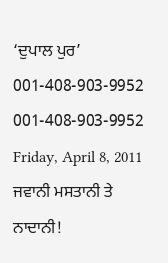‘ਦੁਪਾਲ ਪੁਰ’
001-408-903-9952
001-408-903-9952
Friday, April 8, 2011
ਜਵਾਨੀ ਮਸਤਾਨੀ ਤੇ ਨਾਦਾਨੀ!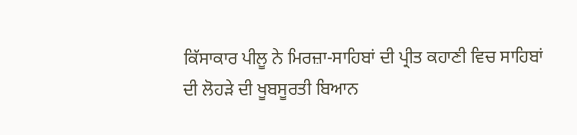ਕਿੱਸਾਕਾਰ ਪੀਲੂ ਨੇ ਮਿਰਜ਼ਾ-ਸਾਹਿਬਾਂ ਦੀ ਪ੍ਰੀਤ ਕਹਾਣੀ ਵਿਚ ਸਾਹਿਬਾਂ ਦੀ ਲੋਹੜੇ ਦੀ ਖੂਬਸੂਰਤੀ ਬਿਆਨ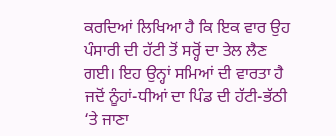ਕਰਦਿਆਂ ਲਿਖਿਆ ਹੈ ਕਿ ਇਕ ਵਾਰ ਉਹ ਪੰਸਾਰੀ ਦੀ ਹੱਟੀ ਤੋਂ ਸਰ੍ਹੋਂ ਦਾ ਤੇਲ ਲੈਣ ਗਈ। ਇਹ ਉਨ੍ਹਾਂ ਸਮਿਆਂ ਦੀ ਵਾਰਤਾ ਹੈ ਜਦੋਂ ਨੂੰਹਾਂ-ਧੀਆਂ ਦਾ ਪਿੰਡ ਦੀ ਹੱਟੀ-ਭੱਠੀ ‘ਤੇ ਜਾਣਾ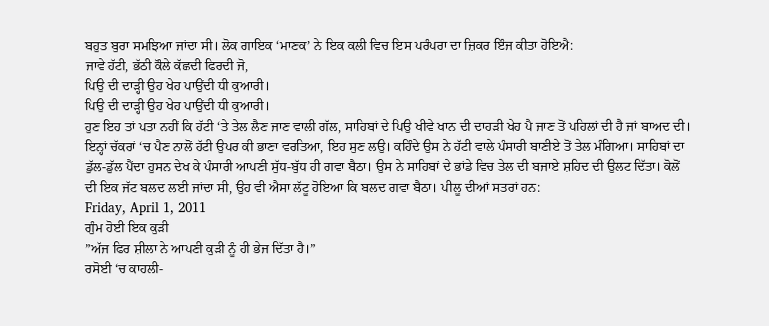ਬਹੁਤ ਬੁਰਾ ਸਮਝਿਆ ਜਾਂਦਾ ਸੀ। ਲੋਕ ਗਾਇਕ ‘ਮਾਣਕ’ ਨੇ ਇਕ ਕਲੀ ਵਿਚ ਇਸ ਪਰੰਪਰਾ ਦਾ ਜ਼ਿਕਰ ਇੰਜ ਕੀਤਾ ਹੋਇਐ:
ਜਾਵੇ ਹੱਟੀ, ਭੱਠੀ ਕੌਲੇ ਕੱਛਦੀ ਫਿਰਦੀ ਜੋ,
ਪਿਉ ਦੀ ਦਾੜ੍ਹੀ ਉਹ ਖੇਹ ਪਾਉਂਦੀ ਧੀ ਕੁਆਰੀ।
ਪਿਉ ਦੀ ਦਾੜ੍ਹੀ ਉਹ ਖੇਹ ਪਾਉਂਦੀ ਧੀ ਕੁਆਰੀ।
ਹੁਣ ਇਹ ਤਾਂ ਪਤਾ ਨਹੀਂ ਕਿ ਹੱਟੀ ‘ਤੇ ਤੇਲ ਲੈਣ ਜਾਣ ਵਾਲੀ ਗੱਲ, ਸਾਹਿਬਾਂ ਦੇ ਪਿਉ ਖੀਵੇ ਖਾਨ ਦੀ ਦਾਹੜੀ ਖੇਹ ਪੈ ਜਾਣ ਤੋਂ ਪਹਿਲਾਂ ਦੀ ਹੈ ਜਾਂ ਬਾਅਦ ਦੀ। ਇਨ੍ਹਾਂ ਚੱਕਰਾਂ ‘ਚ ਪੈਣ ਨਾਲੋਂ ਹੱਟੀ ਉਪਰ ਕੀ ਭਾਣਾ ਵਰਤਿਆ, ਇਹ ਸੁਣ ਲਉ। ਕਹਿੰਦੇ ਉਸ ਨੇ ਹੱਟੀ ਵਾਲੇ ਪੰਸਾਰੀ ਬਾਣੀਏ ਤੋਂ ਤੇਲ ਮੰਗਿਆ। ਸਾਹਿਬਾਂ ਦਾ ਡੁੱਲ-ਡੁੱਲ ਪੈਂਦਾ ਹੁਸਨ ਦੇਖ ਕੇ ਪੰਸਾਰੀ ਆਪਣੀ ਸੁੱਧ-ਬੁੱਧ ਹੀ ਗਵਾ ਬੈਠਾ। ਉਸ ਨੇ ਸਾਹਿਬਾਂ ਦੇ ਭਾਂਡੇ ਵਿਚ ਤੇਲ ਦੀ ਬਜਾਏ ਸ਼ਹਿਦ ਦੀ ਉਲਟ ਦਿੱਤਾ। ਕੋਲੋਂ ਦੀ ਇਕ ਜੱਟ ਬਲਦ ਲਈ ਜਾਂਦਾ ਸੀ, ਉਹ ਵੀ ਐਸਾ ਲੱਟੂ ਹੋਇਆ ਕਿ ਬਲਦ ਗਵਾ ਬੈਠਾ। ਪੀਲੂ ਦੀਆਂ ਸਤਰਾਂ ਹਨ:
Friday, April 1, 2011
ਗੁੰਮ ਹੋਈ ਇਕ ਕੁੜੀ
”ਅੱਜ ਫਿਰ ਸ਼ੀਲਾ ਨੇ ਆਪਣੀ ਕੁੜੀ ਨੂੰ ਹੀ ਭੇਜ ਦਿੱਤਾ ਹੈ।”
ਰਸੋਈ ‘ਚ ਕਾਹਲੀ-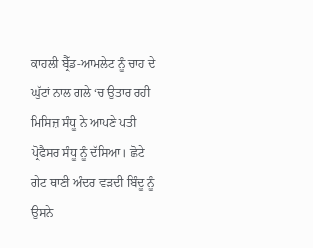ਕਾਹਲੀ ਬ੍ਰੈੱਡ-ਆਮਲੇਟ ਨੂੰ ਚਾਹ ਦੇ ਘੁੱਟਾਂ ਨਾਲ ਗਲੇ ‘ਚ ਉਤਾਰ ਰਹੀ ਮਿਸਿਜ਼ ਸੰਧੂ ਨੇ ਆਪਣੇ ਪਤੀ ਪ੍ਰੋਫੈਸਰ ਸੰਧੂ ਨੂੰ ਦੱਸਿਆ। ਛੋਟੇ ਗੇਟ ਥਾਣੀ ਅੰਦਰ ਵੜਦੀ ਬਿੰਦੂ ਨੂੰ ਉਸਨੇ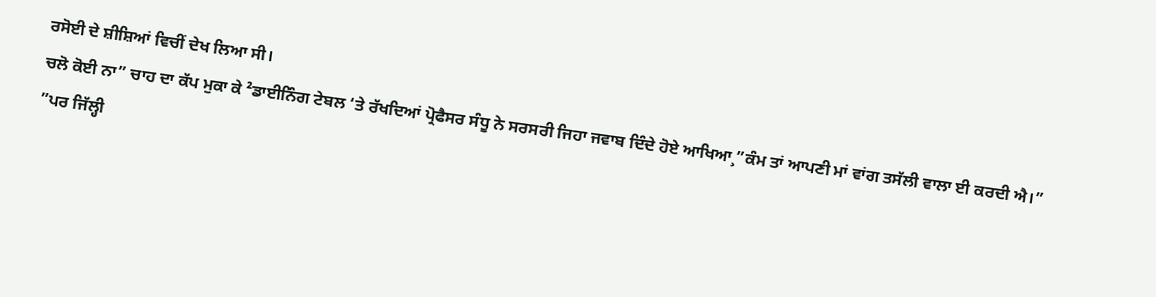ਰਸੋਈ ਦੇ ਸ਼ੀਸ਼ਿਆਂ ਵਿਚੀਂ ਦੇਖ ਲਿਆ ਸੀ।
ਚਲੋ ਕੋਈ ਨਾ” ਚਾਹ ਦਾ ਕੱਪ ਮੁਕਾ ਕੇ ²ਡਾਈਨਿੰਗ ਟੇਬਲ ‘ਤੇ ਰੱਖਦਿਆਂ ਪ੍ਰੋਫੈਸਰ ਸੰਧੂ ਨੇ ਸਰਸਰੀ ਜਿਹਾ ਜਵਾਬ ਦਿੰਦੇ ਹੋਏ ਆਖਿਆ¸”ਕੰਮ ਤਾਂ ਆਪਣੀ ਮਾਂ ਵਾਂਗ ਤਸੱਲੀ ਵਾਲਾ ਈ ਕਰਦੀ ਐ।”
”ਪਰ ਜਿੱਲ੍ਹੀ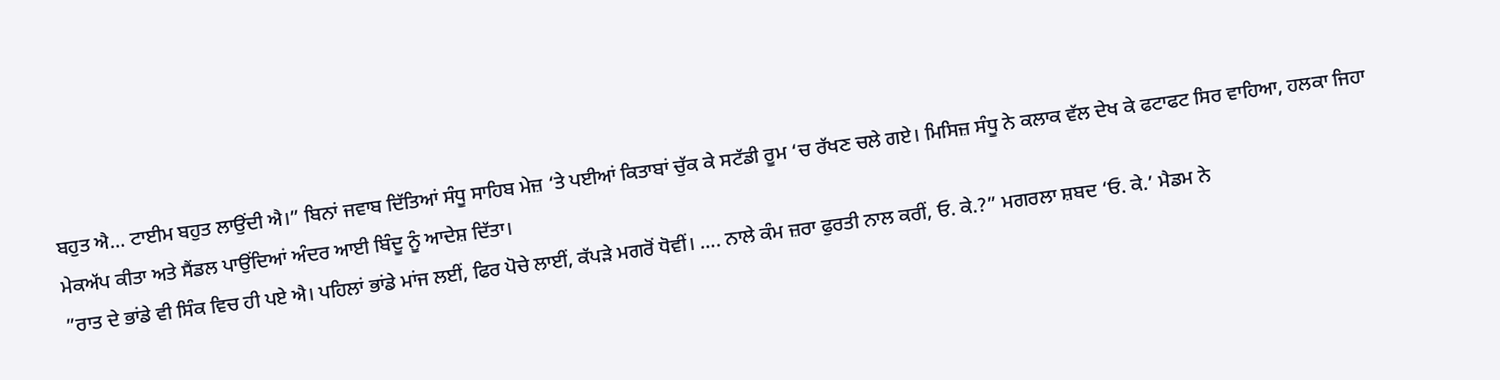ਬਹੁਤ ਐ… ਟਾਈਮ ਬਹੁਤ ਲਾਉਂਦੀ ਐ।” ਬਿਨਾਂ ਜਵਾਬ ਦਿੱਤਿਆਂ ਸੰਧੂ ਸਾਹਿਬ ਮੇਜ਼ ‘ਤੇ ਪਈਆਂ ਕਿਤਾਬਾਂ ਚੁੱਕ ਕੇ ਸਟੱਡੀ ਰੂਮ ‘ਚ ਰੱਖਣ ਚਲੇ ਗਏ। ਮਿਸਿਜ਼ ਸੰਧੂ ਨੇ ਕਲਾਕ ਵੱਲ ਦੇਖ ਕੇ ਫਟਾਫਟ ਸਿਰ ਵਾਹਿਆ, ਹਲਕਾ ਜਿਹਾ ਮੇਕਅੱਪ ਕੀਤਾ ਅਤੇ ਸੈਂਡਲ ਪਾਉਂਦਿਆਂ ਅੰਦਰ ਆਈ ਬਿੰਦੂ ਨੂੰ ਆਦੇਸ਼ ਦਿੱਤਾ।
”ਰਾਤ ਦੇ ਭਾਂਡੇ ਵੀ ਸਿੰਕ ਵਿਚ ਹੀ ਪਏ ਐ। ਪਹਿਲਾਂ ਭਾਂਡੇ ਮਾਂਜ ਲਈਂ, ਫਿਰ ਪੋਚੇ ਲਾਈਂ, ਕੱਪੜੇ ਮਗਰੋਂ ਧੋਵੀਂ। …. ਨਾਲੇ ਕੰਮ ਜ਼ਰਾ ਫੁਰਤੀ ਨਾਲ ਕਰੀਂ, ਓ. ਕੇ.?” ਮਗਰਲਾ ਸ਼ਬਦ ‘ਓ. ਕੇ.’ ਮੈਡਮ ਨੇ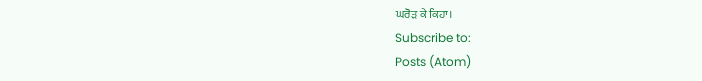ਘਰੋੜ ਕੇ ਕਿਹਾ।
Subscribe to:
Posts (Atom)